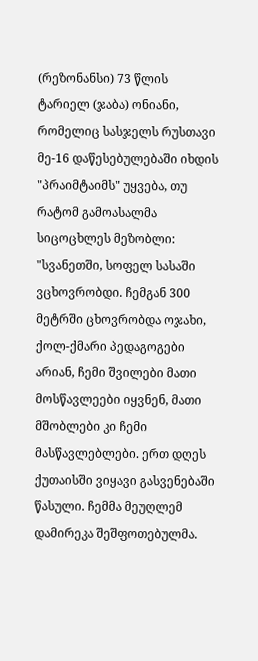(რეზონანსი) 73 წლის ტარიელ (ჯაბა) ონიანი, რომელიც სასჯელს რუსთავი მე-16 დაწესებულებაში იხდის "პრაიმტაიმს" უყვება, თუ რატომ გამოასალმა სიცოცხლეს მეზობლი:
"სვანეთში, სოფელ სასაში ვცხოვრობდი. ჩემგან 300 მეტრში ცხოვრობდა ოჯახი, ქოლ-ქმარი პედაგოგები არიან, ჩემი შვილები მათი მოსწავლეები იყვნენ, მათი მშობლები კი ჩემი მასწავლებლები. ერთ დღეს ქუთაისში ვიყავი გასვენებაში წასული. ჩემმა მეუღლემ დამირეკა შეშფოთებულმა.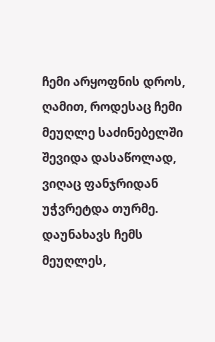ჩემი არყოფნის დროს, ღამით, როდესაც ჩემი მეუღლე საძინებელში შევიდა დასაწოლად, ვიღაც ფანჯრიდან უჭვრეტდა თურმე. დაუნახავს ჩემს მეუღლეს,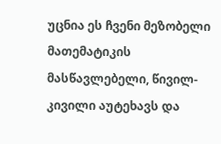უცნია ეს ჩვენი მეზობელი მათემატიკის მასწავლებელი, წივილ-კივილი აუტეხავს და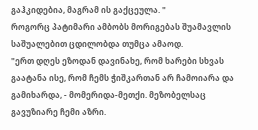გაჰკიდებია, მაგრამ ის გაქცეულა. "
როგორც პატიმარი ამბობს მორიგებას შუამავლის საშუალებით ცდილობდა თუმცა ამაოდ.
"ერთ დღეს ეზოდან დავინახე, რომ ხარები სხვას გაატანა ისე, რომ ჩემს ჭიშკართან არ ჩამოიარა და გამიხარდა, - მომერიდა-მეთქი. მეზობელსაც გავუზიარე ჩემი აზრი.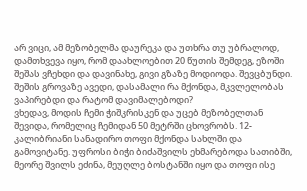არ ვიცი, ამ მეზობელმა დაურეკა და უთხრა თუ უბრალოდ, დამთხვევა იყო, რომ დაახლოებით 20 წუთის შემდეგ, ეზოში შეშას ვჩეხდი და დავინახე, გივი გზაზე მოდიოდა. შევცბუნდი. შეშის გროვაზე ავედი, დასამალი რა მქონდა, მკვლელობას ვაპირებდი და რატომ დავიმალებოდი?
ვხედავ, მოდის ჩემი ჭიშკრისკენ და უცებ მეზობელთან შევიდა, რომელიც ჩემიდან 50 მეტრში ცხოვრობს. 12-კალიბრიანი სანადირო თოფი მქონდა სახლში და გამოვიტანე. უფროსი ბიჭი ბიძაშვილს ეხმარებოდა სათიბში, მეორე შვილს ეძინა, მეუღლე ბოსტანში იყო და თოფი ისე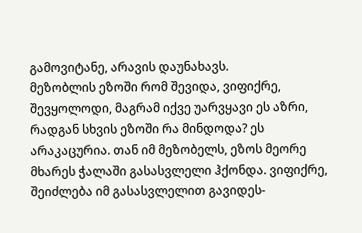გამოვიტანე, არავის დაუნახავს.
მეზობლის ეზოში რომ შევიდა, ვიფიქრე, შევყოლოდი, მაგრამ იქვე უარვყავი ეს აზრი, რადგან სხვის ეზოში რა მინდოდა? ეს არაკაცურია. თან იმ მეზობელს, ეზოს მეორე მხარეს ჭალაში გასასვლელი ჰქონდა. ვიფიქრე, შეიძლება იმ გასასვლელით გავიდეს-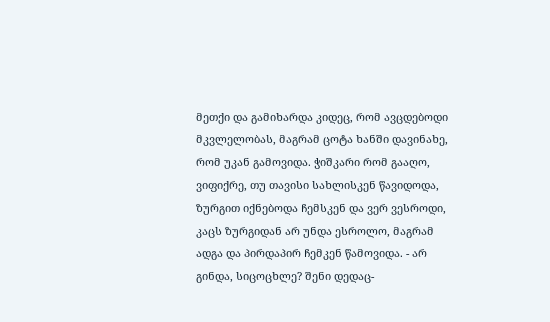მეთქი და გამიხარდა კიდეც, რომ ავცდებოდი მკვლელობას, მაგრამ ცოტა ხანში დავინახე, რომ უკან გამოვიდა. ჭიშკარი რომ გააღო, ვიფიქრე, თუ თავისი სახლისკენ წავიდოდა, ზურგით იქნებოდა ჩემსკენ და ვერ ვესროდი, კაცს ზურგიდან არ უნდა ესროლო, მაგრამ ადგა და პირდაპირ ჩემკენ წამოვიდა. - არ გინდა, სიცოცხლე? შენი დედაც-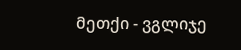მეთქი - ვგლიჯე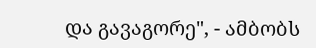და გავაგორე", - ამბობს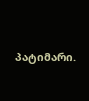პატიმარი.